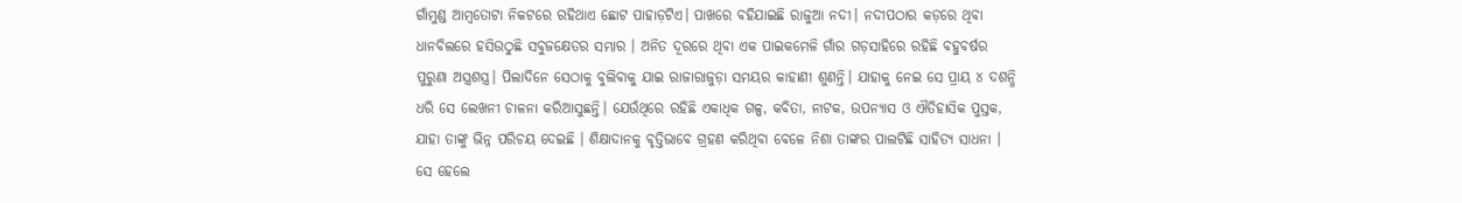ଗାଁମୁଣ୍ଡ ଆମ୍ବତୋଟା ନିକଟରେ ରହିଥାଏ ଛୋଟ ପାହାଡ଼ଟିଏ। ପାଖରେ ବହିଯାଇଛି ରାଜୁଆ ନଦୀ। ନଦୀପଠାର କଡ଼ରେ ଥିବା ଧାନବିଲରେ ହସିଉଠୁଛି ସବୁଜକ୍ଷେତର ସମ୍ଭାର । ଅନିତ ଦୂରରେ ଥିବା ଏକ ପାଇକମେଳି ଗାଁର ଗଡ଼ସାହିରେ ରହିଛି ବହୁବର୍ଷର ପୁରୁଣା ଅସ୍ତ୍ରଶସ୍ତ୍ର। ପିଲାଦିନେ ସେଠାକୁ ବୁଲିବାକୁ ଯାଇ ରାଜାରାଜୁଡ଼ା ସମୟର କାହାଣୀ ଶୁଣନ୍ତି। ଯାହାକୁ ନେଇ ସେ ପ୍ରାୟ ୪ ଦଶନ୍ଧି ଧରି ସେ ଲେଖନୀ ଚାଳନା କରିଆସୁଛନ୍ତି। ଯେଉଁଥିରେ ରହିଛି ଏକାଧିକ ଗଳ୍ପ, କବିତା, ନାଟକ, ଉପନ୍ୟାସ ଓ ଐତିହାସିକ ପୁସ୍ତକ, ଯାହା ତାଙ୍କୁ ଭିନ୍ନ ପରିଚୟ ଦେଇଛି । ଶିକ୍ଷାଦାନକୁ ବୃତ୍ତିଭାବେ ଗ୍ରହଣ କରିଥିବା ବେଳେ ନିଶା ତାଙ୍କର ପାଲଟିଛି ସାହିତ୍ୟ ସାଧନା । ସେ ହେଲେ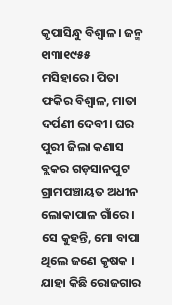କୃପାସିନ୍ଧୁ ବିଶ୍ୱାଳ। ଜନ୍ମ ୧ା୩ା୧୯୫୫ ମସିହାରେ। ପିତା ଫକିର ବିଶ୍ୱାଳ, ମାତା ଦର୍ପଣୀ ଦେବୀ। ଘର ପୁରୀ ଜିଲା କଣାସ ବ୍ଲକର ଗଡ଼ସାନପୁଟ ଗ୍ରାମପଞ୍ଚାୟତ ଅଧୀନ ଲୋକାପାଳ ଗାଁରେ। ସେ କୁହନ୍ତି, ମୋ ବାପା ଥିଲେ ଜଣେ କୃଷକ । ଯାହା କିଛି ରୋଜଗାର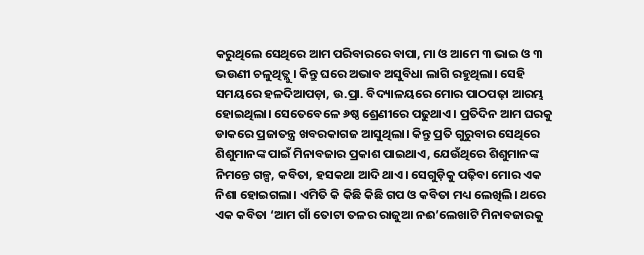କରୁଥିଲେ ସେଥିରେ ଆମ ପରିବାରରେ ବାପା, ମା ଓ ଆମେ ୩ ଭାଇ ଓ ୩ ଭଉଣୀ ଚଳୁଥିତ୍ଲୁ। କିନ୍ତୁ ଘରେ ଅଭାବ ଅସୁବିଧା ଲାଗି ରହୁଥିଲା। ସେହି ସମୟରେ ହଳଦିଆପଡ଼ା, ଉ.ପ୍ରା. ବିଦ୍ୟାଳୟରେ ମୋର ପାଠପଢ଼ା ଆରମ୍ଭ ହୋଇଥିଲା। ସେତେବେଳେ ୬ଷ୍ଠ ଶ୍ରେଣୀରେ ପଢୁଥାଏ । ପ୍ରତିଦିନ ଆମ ଘରକୁ ଡାକରେ ପ୍ରଜାତନ୍ତ୍ର ଖବରକାଗଜ ଆସୁଥିଲା। କିନ୍ତୁ ପ୍ରତି ଗୁରୁବାର ସେଥିରେ ଶିଶୁମାନଙ୍କ ପାଇଁ ମିନାବଜାର ପ୍ରକାଶ ପାଇଥାଏ, ଯେଉଁଥିରେ ଶିଶୁମାନଙ୍କ ନିମନ୍ତେ ଗଳ୍ପ, କବିତା, ହସକଥା ଆଦି ଥାଏ। ସେଗୁଡ଼ିକୁ ପଢ଼ିବା ମୋର ଏକ ନିଶା ହୋଇଗଲା। ଏମିତି କି କିଛି କିଛି ଗପ ଓ କବିତା ମଧ୍ୟ ଲେଖିଲି। ଥରେ ଏକ କବିତା ‘ଆମ ଗାଁ ତୋଟା ତଳର ରାଜୁଆ ନଈ’ଲେଖାଟି ମିନାବଜାରକୁ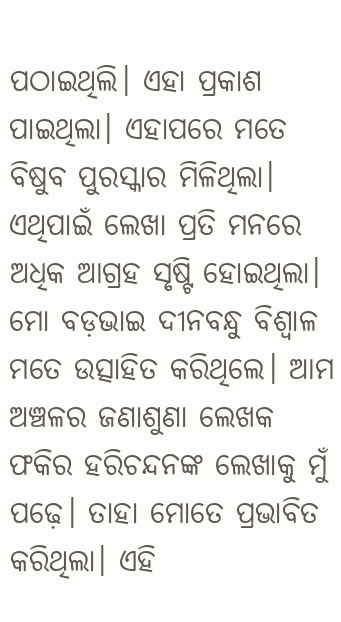ପଠାଇଥିଲି। ଏହା ପ୍ରକାଶ ପାଇଥିଲା। ଏହାପରେ ମତେ ବିଷୁବ ପୁରସ୍କାର ମିଳିଥିଲା। ଏଥିପାଇଁ ଲେଖା ପ୍ରତି ମନରେ ଅଧିକ ଆଗ୍ରହ ସୃଷ୍ଟି ହୋଇଥିଲା। ମୋ ବଡ଼ଭାଇ ଦୀନବନ୍ଧୁ ବିଶ୍ୱାଳ ମତେ ଉତ୍ସାହିତ କରିଥିଲେ। ଆମ ଅଞ୍ଚଳର ଜଣାଶୁଣା ଲେଖକ ଫକିର ହରିଚନ୍ଦନଙ୍କ ଲେଖାକୁ ମୁଁ ପଢ଼େ। ତାହା ମୋତେ ପ୍ରଭାବିତ କରିଥିଲା। ଏହି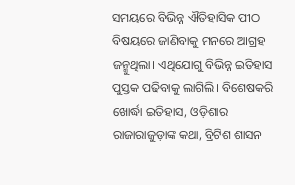ସମୟରେ ବିଭିନ୍ନ ଐତିହାସିକ ପୀଠ ବିଷୟରେ ଜାଣିବାକୁ ମନରେ ଆଗ୍ରହ ଜନ୍ମୁଥିଲା। ଏଥିଯୋଗୁ ବିଭିନ୍ନ ଇତିହାସ ପୁସ୍ତକ ପଢିବାକୁ ଲାଗିଲି। ବିଶେଷକରି ଖୋର୍ଦ୍ଧା ଇତିହାସ, ଓଡ଼ିଶାର ରାଜାରାଜୁଡ଼ାଙ୍କ କଥା, ବ୍ରିଟିଶ ଶାସନ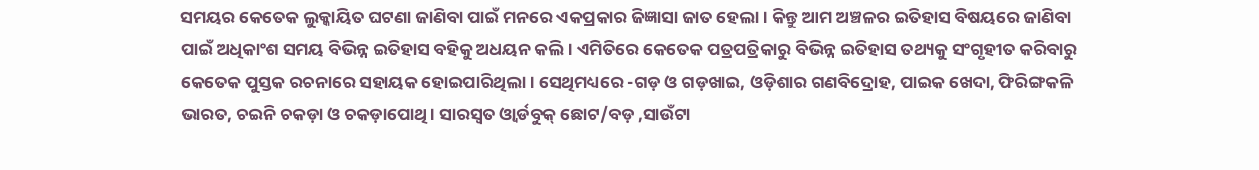ସମୟର କେତେକ ଲୁକ୍କାୟିତ ଘଟଣା ଜାଣିବା ପାଇଁ ମନରେ ଏକପ୍ରକାର ଜିଜ୍ଞାସା ଜାତ ହେଲା। କିନ୍ତୁ ଆମ ଅଞ୍ଚଳର ଇତିହାସ ବିଷୟରେ ଜାଣିବା ପାଇଁ ଅଧିକାଂଶ ସମୟ ବିଭିନ୍ନ ଇତିହାସ ବହିକୁ ଅଧୟନ କଲି। ଏମିତିରେ କେତେକ ପତ୍ରପତ୍ରିକାରୁ ବିଭିନ୍ନ ଇତିହାସ ତଥ୍ୟକୁ ସଂଗୃହୀତ କରିବାରୁ କେତେକ ପୁସ୍ତକ ରଚନାରେ ସହାୟକ ହୋଇପାରିଥିଲା। ସେଥିମଧ୍ୟରେ -ଗଡ଼ ଓ ଗଡ଼ଖାଇ, ଓଡ଼ିଶାର ଗଣବିଦ୍ରୋହ, ପାଇକ ଖେଦା, ଫିରିଙ୍ଗକଳି ଭାରତ, ଚଇନି ଚକଡ଼ା ଓ ଚକଡ଼ାପୋଥି। ସାରସ୍ବତ ଓ୍ବାର୍ଡବୁକ୍ ଛୋଟ/ବଡ଼ ,ସାଉଁଟା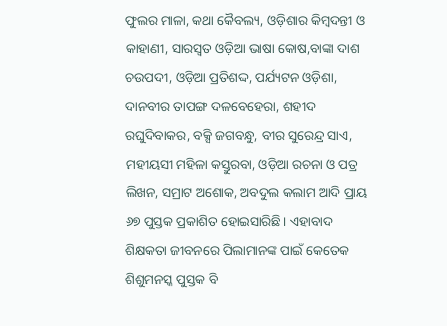ଫୁଲର ମାଳା, କଥା କୈବଲ୍ୟ, ଓଡ଼ିଶାର କିମ୍ବଦନ୍ତୀ ଓ କାହାଣୀ, ସାରସ୍ବତ ଓଡ଼ିଆ ଭାଷା କୋଷ,ବାଙ୍କା ଦାଶ ଚଉପଦୀ, ଓଡ଼ିଆ ପ୍ରତିଶଦ୍ଦ, ପର୍ଯ୍ୟଟନ ଓଡ଼ିଶା, ଦାନବୀର ତାପଙ୍ଗ ଦଳବେହେରା, ଶହୀଦ ରଘୁଦିବାକର, ବକ୍ସି ଜଗବନ୍ଧୁ, ବୀର ସୁରେନ୍ଦ୍ର ସାଏ, ମହୀୟସୀ ମହିଳା କସ୍ତୁରବା, ଓଡ଼ିଆ ରଚନା ଓ ପତ୍ର ଲିଖନ, ସମ୍ରାଟ ଅଶୋକ, ଅବଦୁଲ କଲାମ ଆଦି ପ୍ରାୟ ୬୭ ପୁସ୍ତକ ପ୍ରକାଶିତ ହୋଇସାରିଛି। ଏହାବାଦ ଶିକ୍ଷକତା ଜୀବନରେ ପିଲାମାନଙ୍କ ପାଇଁ କେତେକ ଶିଶୁମନସ୍କ ପୁସ୍ତକ ବି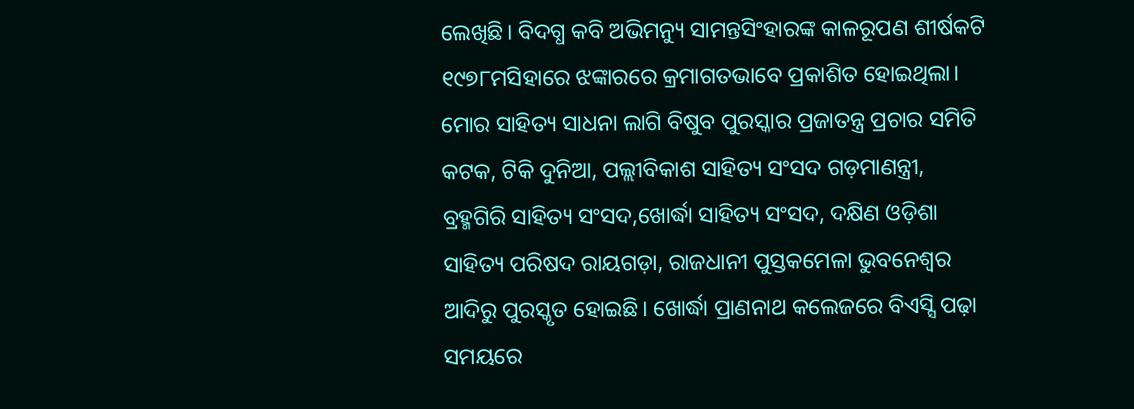ଲେଖିଛି। ବିଦଗ୍ଧ କବି ଅଭିମନ୍ୟୁ ସାମନ୍ତସିଂହାରଙ୍କ କାଳରୂପଣ ଶୀର୍ଷକଟି ୧୯୭୮ମସିହାରେ ଝଙ୍କାରରେ କ୍ରମାଗତଭାବେ ପ୍ରକାଶିତ ହୋଇଥିଲା।
ମୋର ସାହିତ୍ୟ ସାଧନା ଲାଗି ବିଷୁବ ପୁରସ୍କାର ପ୍ରଜାତନ୍ତ୍ର ପ୍ରଚାର ସମିତି କଟକ, ଟିକି ଦୁନିଆ, ପଲ୍ଲୀବିକାଶ ସାହିତ୍ୟ ସଂସଦ ଗଡ଼ମାଣନ୍ତ୍ରୀ, ବ୍ରହ୍ମଗିରି ସାହିତ୍ୟ ସଂସଦ,ଖୋର୍ଦ୍ଧା ସାହିତ୍ୟ ସଂସଦ, ଦକ୍ଷିଣ ଓଡ଼ିଶା ସାହିତ୍ୟ ପରିଷଦ ରାୟଗଡ଼ା, ରାଜଧାନୀ ପୁସ୍ତକମେଳା ଭୁବନେଶ୍ୱର ଆଦିରୁ ପୁରସ୍କୃତ ହୋଇଛି। ଖୋର୍ଦ୍ଧା ପ୍ରାଣନାଥ କଲେଜରେ ବିଏସ୍ସି ପଢ଼ା ସମୟରେ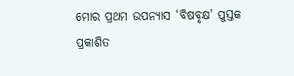ମୋର ପ୍ରଥମ ଉପନ୍ୟାସ ‘ବିଷବୃକ୍ଷ’ ପୁସ୍ତକ ପ୍ରକାଶିତ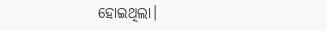ହୋଇଥିଲା।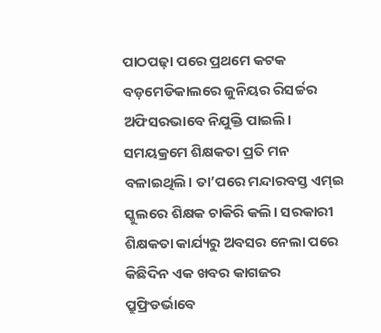ପାଠପଢ଼ା ପରେ ପ୍ରଥମେ କଟକ ବଡ଼ମେଡିକାଲରେ ଜୁନିୟର ରିସର୍ଚ୍ଚର ଅଫିସରଭାବେ ନିଯୁକ୍ତି ପାଇଲି। ସମୟକ୍ରମେ ଶିକ୍ଷକତା ପ୍ରତି ମନ ବଳାଇଥିଲି। ତା’ପରେ ମନ୍ଦାରବସ୍ତ ଏମ୍ଇ ସ୍କୁଲରେ ଶିକ୍ଷକ ଚାକିରି କଲି। ସରକାରୀ ଶିକ୍ଷକତା କାର୍ଯ୍ୟରୁ ଅବସର ନେଲା ପରେ କିଛିଦିନ ଏକ ଖବର କାଗଜର ପ୍ରୁଫ୍ରିଡର୍ଭାବେ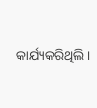କାର୍ଯ୍ୟକରିଥିଲି।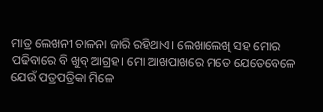ମାତ୍ର ଲେଖନୀ ଚାଳନା ଜାରି ରହିଥାଏ। ଲେଖାଲେଖି ସହ ମୋର ପଢିବାରେ ବି ଖୁବ୍ ଆଗ୍ରହ। ମୋ ଆଖପାଖରେ ମତେ ଯେତେବେଳେ ଯେଉଁ ପତ୍ରପତ୍ରିକା ମିଳେ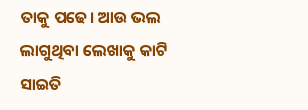ତାକୁ ପଢେ। ଆଉ ଭଲ ଲାଗୁଥିବା ଲେଖାକୁ କାଟି ସାଇତି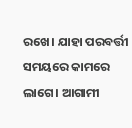ରଖେ। ଯାହା ପରବର୍ତ୍ତୀ ସମୟରେ କାମରେ ଲାଗେ। ଆଗାମୀ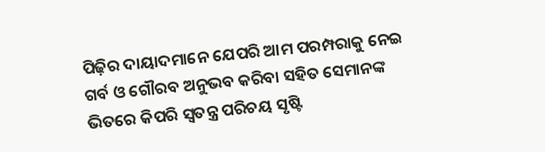ପିଢ଼ିର ଦାୟାଦମାନେ ଯେପରି ଆମ ପରମ୍ପରାକୁ ନେଇ ଗର୍ବ ଓ ଗୌରବ ଅନୁଭବ କରିବା ସହିତ ସେମାନଙ୍କ ଭିତରେ କିପରି ସ୍ବତନ୍ତ୍ର ପରିଚୟ ସୃଷ୍ଟି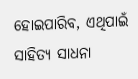ହୋଇପାରିବ, ଏଥିପାଇଁ ସାହିତ୍ୟ ସାଧନା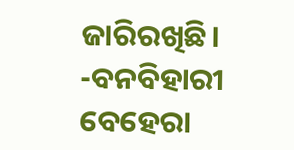ଜାରିରଖିଛି।
-ବନବିହାରୀ ବେହେରା